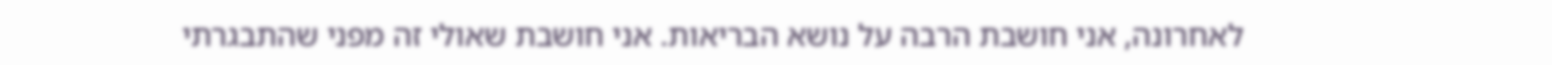לאחרונה, אני חושבת הרבה על נושא הבריאות. אני חושבת שאולי זה מפני שהתבגרתי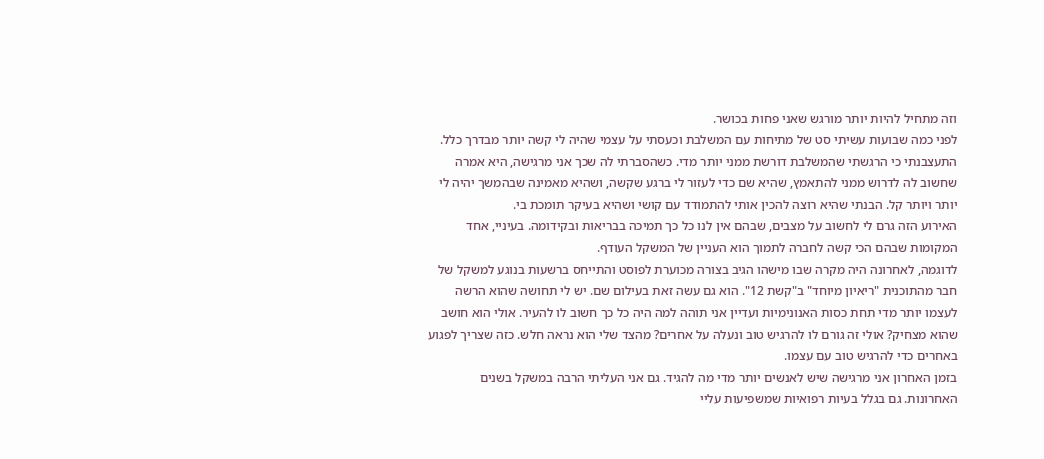וזה מתחיל להיות יותר מורגש שאני פחות בכושר.
לפני כמה שבועות עשיתי סט של מתיחות עם המשלבת וכעסתי על עצמי שהיה לי קשה יותר מבדרך כלל. התעצבנתי כי הרגשתי שהמשלבת דורשת ממני יותר מדי. כשהסברתי לה שכך אני מרגישה, היא אמרה שחשוב לה לדרוש ממני להתאמץ, שהיא שם כדי לעזור לי ברגע שקשה, ושהיא מאמינה שבהמשך יהיה לי יותר ויותר קל. הבנתי שהיא רוצה להכין אותי להתמודד עם קושי ושהיא בעיקר תומכת בי.
האירוע הזה גרם לי לחשוב על מצבים, שבהם אין לנו כל כך תמיכה בבריאות ובקידומה. בעיניי, אחד המקומות שבהם הכי קשה לחברה לתמוך הוא העניין של המשקל העודף.
לדוגמה, לאחרונה היה מקרה שבו מישהו הגיב בצורה מכוערת לפוסט והתייחס ברשעות בנוגע למשקל של חבר מהתוכנית "ריאיון מיוחד" ב"קשת 12". הוא גם עשה זאת בעילום שם. יש לי תחושה שהוא הרשה לעצמו יותר מדי תחת כסות האנונימיות ועדיין אני תוהה למה היה כל כך חשוב לו להעיר. אולי הוא חושב שהוא מצחיק? אולי זה גורם לו להרגיש טוב ונעלה על אחרים? מהצד שלי הוא נראה חלש. כזה שצריך לפגוע באחרים כדי להרגיש טוב עם עצמו.
בזמן האחרון אני מרגישה שיש לאנשים יותר מדי מה להגיד. גם אני העליתי הרבה במשקל בשנים האחרונות. גם בגלל בעיות רפואיות שמשפיעות עליי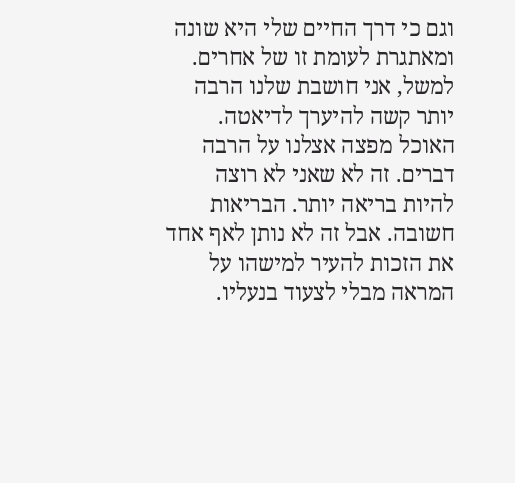וגם כי דרך החיים שלי היא שונה ומאתגרת לעומת זו של אחרים.
למשל, אני חושבת שלנו הרבה יותר קשה להיערך לדיאטה. האוכל מפצה אצלנו על הרבה דברים. זה לא שאני לא רוצה להיות בריאה יותר. הבריאות חשובה. אבל זה לא נותן לאף אחד את הזכות להעיר למישהו על המראה מבלי לצעוד בנעליו.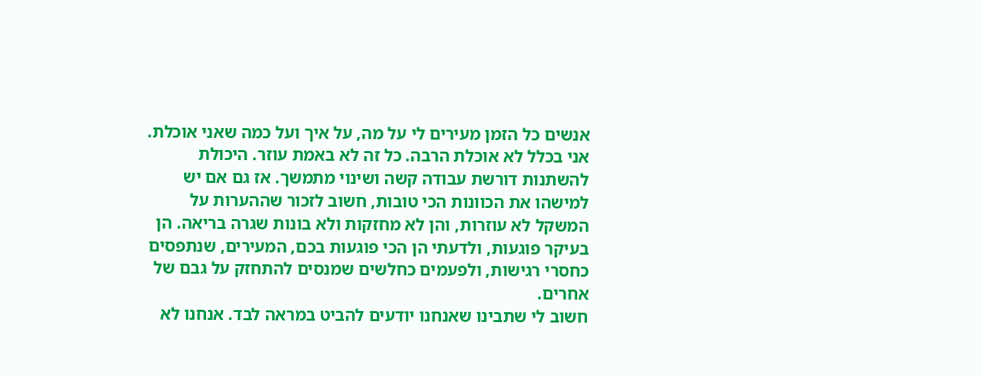אנשים כל הזמן מעירים לי על מה, על איך ועל כמה שאני אוכלת. אני בכלל לא אוכלת הרבה. כל זה לא באמת עוזר. היכולת להשתנות דורשת עבודה קשה ושינוי מתמשך. אז גם אם יש למישהו את הכוונות הכי טובות, חשוב לזכור שההערות על המשקל לא עוזרות, והן לא מחזקות ולא בונות שגרה בריאה. הן בעיקר פוגעות, ולדעתי הן הכי פוגעות בכם, המעירים, שנתפסים כחסרי רגישות, ולפעמים כחלשים שמנסים להתחזק על גבם של אחרים.
חשוב לי שתבינו שאנחנו יודעים להביט במראה לבד. אנחנו לא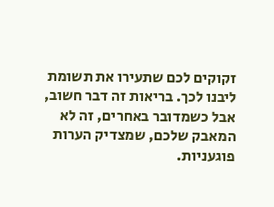זקוקים לכם שתעירו את תשומת ליבנו לכך. בריאות זה דבר חשוב, אבל כשמדובר באחרים, זה לא המאבק שלכם, שמצדיק הערות פוגעניות.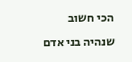הכי חשוב שנהיה בני אדם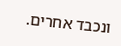ונכבד אחרים.